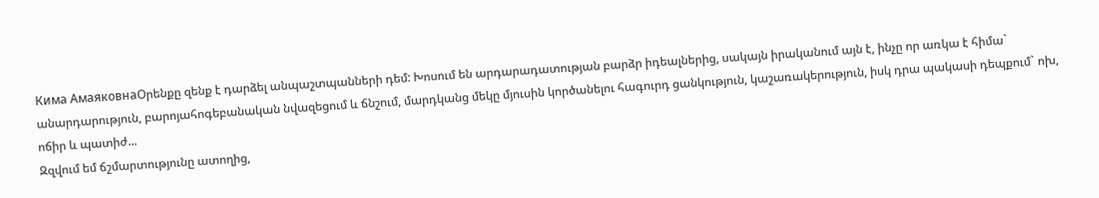Кима АмаяковнаՕրենքը զենք է դարձել անպաշտպանների դեմ: Խոսում են արդարադատության բարձր իդեալներից, սակայն իրականում այն է, ինչը որ առկա է հիմա` անարդարություն, բարոյահոգեբանական նվազեցում և ճնշում, մարդկանց մեկը մյուսին կործանելու հագուրդ ցանկություն, կաշառակերություն, իսկ դրա պակասի դեպքում` ոխ, ոճիր և պատիժ...
Զզվում եմ ճշմարտությունը ատողից,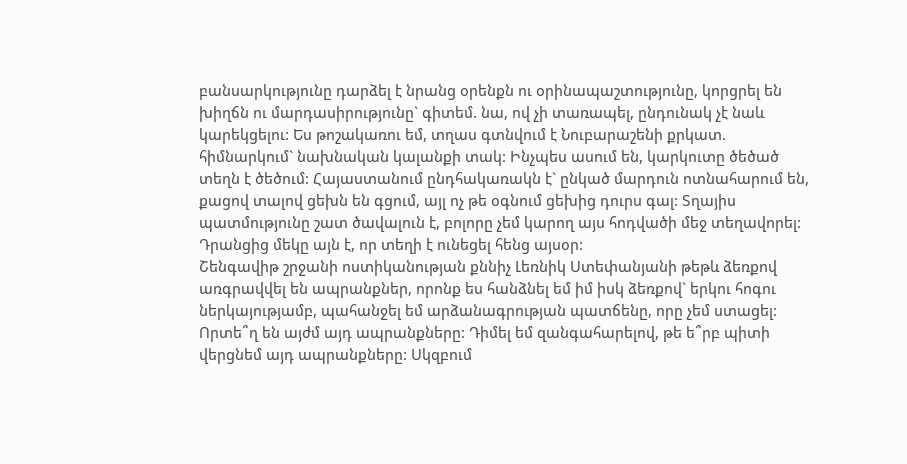բանսարկությունը դարձել է նրանց օրենքն ու օրինապաշտությունը, կորցրել են խիղճն ու մարդասիրությունը` գիտեմ. նա, ով չի տառապել, ընդունակ չէ նաև կարեկցելու: Ես թոշակառու եմ, տղաս գտնվում է Նուբարաշենի քրկատ. հիմնարկում` նախնական կալանքի տակ: Ինչպես ասում են, կարկուտը ծեծած տեղն է ծեծում: Հայաստանում ընդհակառակն է` ընկած մարդուն ոտնահարում են, քացով տալով ցեխն են գցում, այլ ոչ թե օգնում ցեխից դուրս գալ: Տղայիս պատմությունը շատ ծավալուն է, բոլորը չեմ կարող այս հոդվածի մեջ տեղավորել: Դրանցից մեկը այն է, որ տեղի է ունեցել հենց այսօր:
Շենգավիթ շրջանի ոստիկանության քննիչ Լեռնիկ Ստեփանյանի թեթև ձեռքով առգրավվել են ապրանքներ, որոնք ես հանձնել եմ իմ իսկ ձեռքով` երկու հոգու ներկայությամբ, պահանջել եմ արձանագրության պատճենը, որը չեմ ստացել: Որտե՞ղ են այժմ այդ ապրանքները: Դիմել եմ զանգահարելով, թե ե՞րբ պիտի վերցնեմ այդ ապրանքները: Սկզբում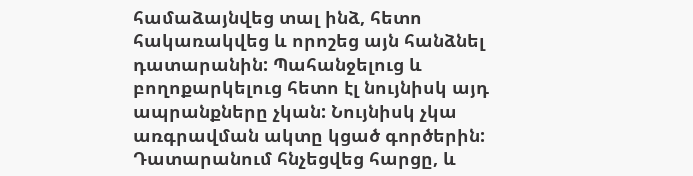համաձայնվեց տալ ինձ, հետո հակառակվեց և որոշեց այն հանձնել դատարանին: Պահանջելուց և բողոքարկելուց հետո էլ նույնիսկ այդ ապրանքները չկան: Նույնիսկ չկա առգրավման ակտը կցած գործերին: Դատարանում հնչեցվեց հարցը, և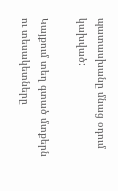պատասխանը մնաց օդում կախված:

Կայքում տեղ գտած մտքերն ու տեսակետները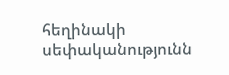հեղինակի սեփականությունն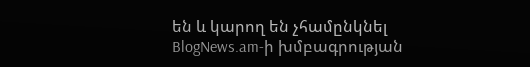են և կարող են չհամընկնել BlogNews.am-ի խմբագրության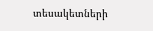տեսակետների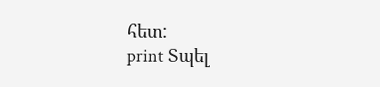հետ:
print Տպել